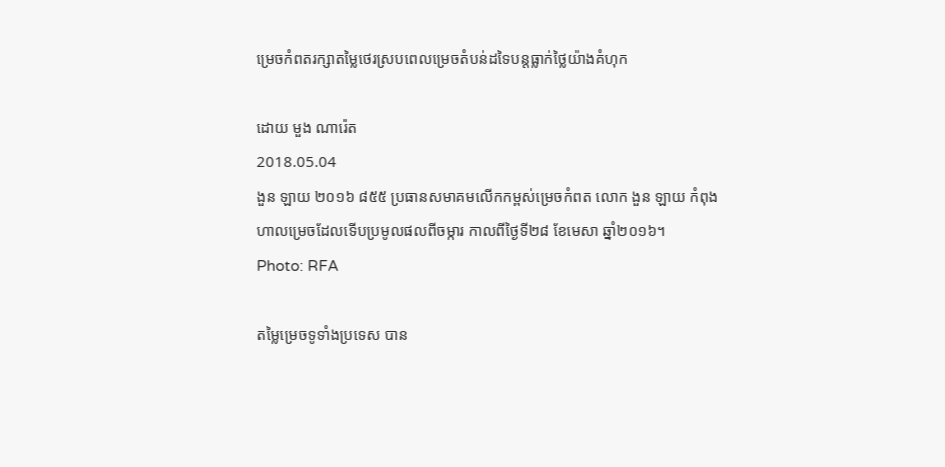ម្រេចកំពតរក្សាតម្លៃថេរស្របពេលម្រេចតំបន់ដទៃបន្តធ្លាក់ថ្លៃយ៉ាងគំហុក

ដោយ មួង ណារ៉េត
2018.05.04
ងួន ឡាយ ២០១៦ ៨៥៥ ប្រធានសមាគមលើកកម្ពស់ម្រេចកំពត លោក ងួន ឡាយ កំពុងហាលម្រេចដែលទើបប្រមូលផលពីចម្ការ កាលពីថ្ងៃទី២៨ ខែមេសា ឆ្នាំ២០១៦។
Photo: RFA

តម្លៃម្រេចទូទាំងប្រទេស បាន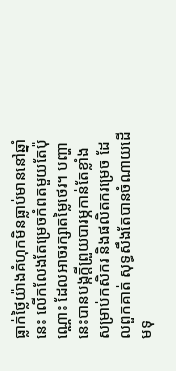ធ្លាក់ថ្លៃយ៉ាងគំហុកមិនធ្លាប់មាននៅឆ្នាំនេះ លើកលែងតែម្រេចកំពតមួយតែប៉ុណ្ណោះ ដែលអាចរក្សាតម្លៃថេរ។ បញ្ហានេះបានបង្កក្តីព្រួយបារម្ភកាន់តែខ្លាំង សម្រាប់កសិករ និងផលិតករម្រេច ដែលពួកគាត់ សុទ្ធសឹងតែបានចំណាយដើមទុ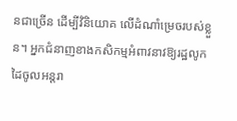នជាច្រើន ដើម្បីវិនិយោគ លើដំណាំម្រេចរបស់ខ្លួន។ អ្នកជំនាញខាងកសិកម្មអំពាវនាវឱ្យរដ្ឋលូកដៃចូលអន្តរា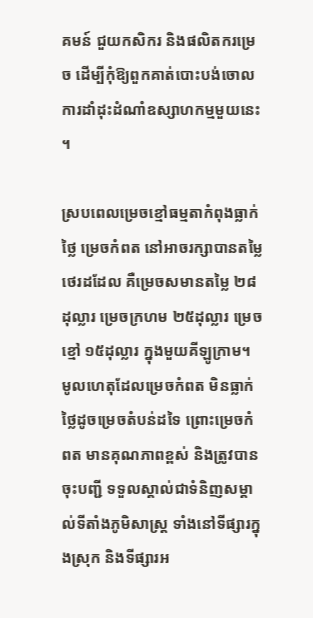គមន៍ ជួយកសិករ និងផលិតករម្រេច ដើម្បីកុំឱ្យពួកគាត់បោះបង់ចោល ការដាំដុះដំណាំឧស្សាហកម្មមួយនេះ។

ស្របពេលម្រេចខ្មៅធម្មតាកំពុងធ្លាក់ថ្លៃ ម្រេចកំពត នៅអាចរក្សាបានតម្លៃថេរដដែល គឺម្រេចសមានតម្លៃ ២៨ដុល្លារ ម្រេចក្រហម ២៥ដុល្លារ ម្រេចខ្មៅ ១៥ដុល្លារ ក្នុងមួយគីឡូក្រាម។ មូលហេតុដែលម្រេចកំពត មិនធ្លាក់ថ្លៃដូចម្រេចតំបន់ដទៃ ព្រោះម្រេចកំពត មានគុណភាពខ្ពស់ និងត្រូវបានចុះបញ្ជី ទទួលស្គាល់ជាទំនិញសម្គាល់ទីតាំងភូមិសាស្ត្រ ទាំងនៅទីផ្សារក្នុងស្រុក និងទីផ្សារអ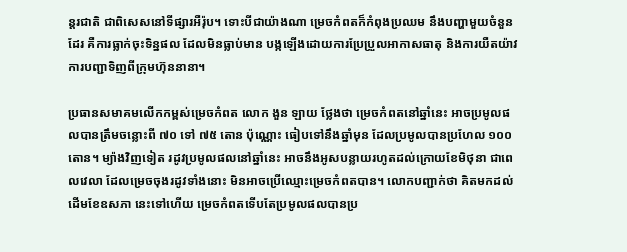ន្តរជាតិ ជាពិសេសនៅទីផ្សារអឺរ៉ុប។ ទោះបីជាយ៉ាងណា ម្រេចកំពតក៏កំពុងប្រឈម នឹងបញ្ហាមួយចំនួនដែរ គឺការធ្លាក់ចុះទិន្នផល ដែលមិនធ្លាប់មាន បង្កឡើងដោយការប្រែប្រួលអាកាសធាតុ និងការយឺតយ៉ាវ ការបញ្ជាទិញពីក្រុមហ៊ុននានា។

ប្រធានសមាគមលើកកម្ពស់ម្រេចកំពត លោក ងួន ឡាយ ថ្លែងថា ម្រេចកំពតនៅឆ្នាំនេះ អាចប្រមូលផលបានត្រឹមចន្លោះពី ៧០ ទៅ ៧៥ តោន ប៉ុណ្ណោះ ធៀបទៅនឹងឆ្នាំមុន ដែលប្រមូលបានប្រហែល ១០០ តោន។ ម្យ៉ាងវិញទៀត រដូវប្រមូលផលនៅឆ្នាំនេះ អាចនឹងអូសបន្លាយរហូតដល់ក្រោយខែមិថុនា ជាពេលវេលា ដែលម្រេចចុងរដូវទាំងនោះ មិនអាចប្រើឈ្មោះម្រេចកំពតបាន។ លោកបញ្ជាក់ថា គិតមកដល់ដើមខែឧសភា នេះទៅហើយ ម្រេចកំពតទើបតែប្រមូលផលបានប្រ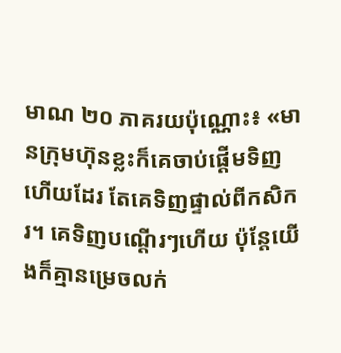មាណ ២០ ភាគរយប៉ុណ្ណោះ៖ «មានក្រុមហ៊ុនខ្លះក៏គេចាប់ផ្ដើមទិញហើយដែរ តែគេទិញផ្ទាល់ពីកសិករ។ គេទិញបណ្ដើរៗហើយ ប៉ុន្តែយើងក៏គ្មានម្រេចលក់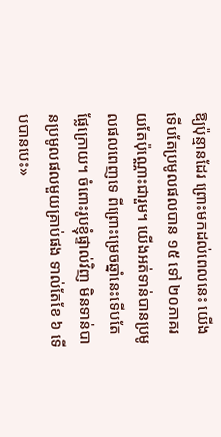ឱ្យប៉ុន្មានដែរ ព្រោះមកដល់ពេលនេះ យើងទើបតែប្រមូលផលបាន ១៥ ទៅ ២០ភាគរយតែប៉ុណ្ណោះជារួម។ យើងអត់ទាន់បានប្រមូលផលពេញទេ ពីព្រោះម្រេចឆ្នាំនេះទើបតែផ្លែក្រោយ។ ចំពោះរូបខ្ញុំផ្ទាល់វិញ មិនទាន់បានប្រមូលផលមួយគ្រាប់ផង ទាល់តែខែ ៦ ទើបបានបេះ»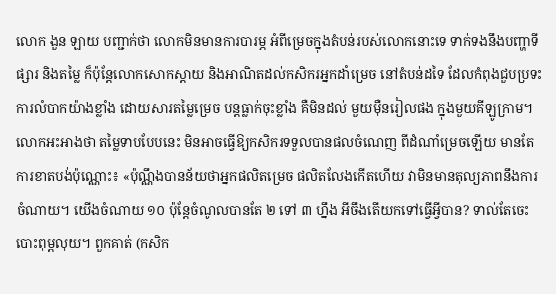លោក ងួន ឡាយ បញ្ជាក់ថា លោកមិនមានការបារម្ភ អំពីម្រេចក្នុងតំបន់របស់លោកនោះទេ ទាក់ទងនឹងបញ្ហាទីផ្សារ និងតម្លៃ ក៏ប៉ុន្តែលោកសោកស្ដាយ និងអាណិតដល់កសិករអ្នកដាំម្រេច នៅតំបន់ដទៃ ដែលកំពុងជួបប្រទះ ការលំបាកយ៉ាងខ្លាំង ដោយសារតម្លៃម្រេច បន្តធ្លាក់ចុះខ្លាំង គឺមិនដល់ មួយម៉ឺនរៀលផង ក្នុងមួយគីឡូក្រាម។ លោកអះអាងថា តម្លៃទាបបែបនេះ មិនអាចធ្វើឱ្យកសិករទទួលបានផលចំណេញ ពីដំណាំម្រេចឡើយ មានតែការខាតបង់ប៉ុណ្ណោះ៖ «ប៉ុណ្ណឹងបានន័យថាអ្នកផលិតម្រេច ផលិតលែងកើតហើយ វាមិនមានតុល្យភាពនឹងការចំណាយ។ យើងចំណាយ ១០ ប៉ុន្តែចំណូលបានតែ ២ ទៅ ៣ ហ្នឹង អីចឹងតើយកទៅធ្វើអ្វីបាន? ទាល់តែចេះបោះពុម្ពលុយ។ ពួកគាត់ (កសិក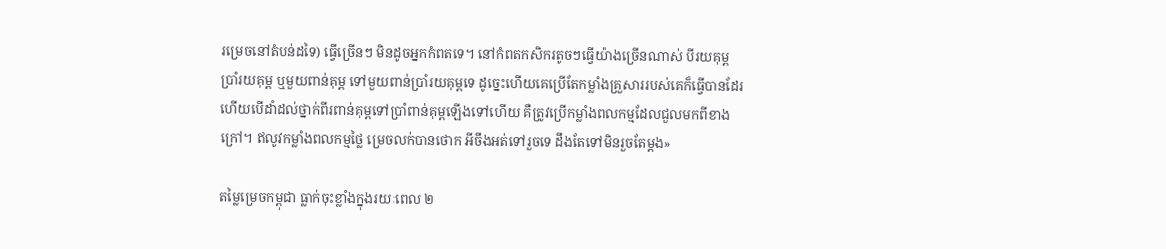រម្រេចនៅតំបន់ដទៃ) ធ្វើច្រើនៗ មិនដូចអ្នកកំពតទេ។ នៅកំពតកសិករតូចៗធ្វើយ៉ាងច្រើនណាស់ បីរយគុម្ព ប្រាំរយគុម្ព ឬមួយពាន់គុម្ព ទៅមួយពាន់ប្រាំរយគុម្ពទេ ដូច្នេះហើយគេប្រើតែកម្លាំងគ្រួសាររបស់គេក៏ធ្វើបានដែរ ហើយបើដាំដល់ថ្នាក់ពីរពាន់គុម្ពទៅប្រាំពាន់គុម្ពឡើងទៅហើយ គឺត្រូវប្រើកម្លាំងពលកម្មដែលជួលមកពីខាងក្រៅ។ ឥលូវកម្លាំងពលកម្មថ្លៃ ម្រេចលក់បានថោក អីចឹងអត់ទៅរួចទេ ដឹងតែទៅមិនរួចតែម្ដង»

តម្លៃម្រេចកម្ពុជា ធ្លាក់ចុះខ្លាំងក្នុងរយៈពេល ២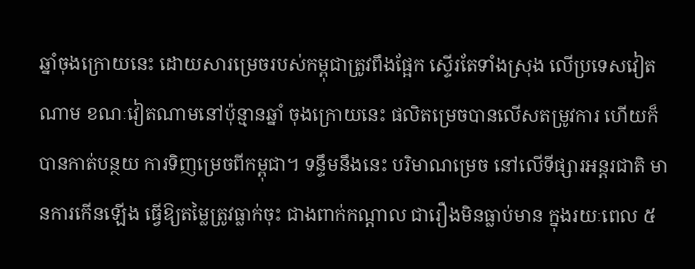ឆ្នាំចុងក្រោយនេះ ដោយសារម្រេចរបស់កម្ពុជាត្រូវពឹងផ្អែក ស្ទើរតែទាំងស្រុង លើប្រទេសវៀតណាម ខណៈវៀតណាមនៅប៉ុន្មានឆ្នាំ ចុងក្រោយនេះ ផលិតម្រេចបានលើសតម្រូវការ ហើយក៏បានកាត់បន្ថយ ការទិញម្រេចពីកម្ពុជា។ ទន្ទឹមនឹងនេះ បរិមាណម្រេច នៅលើទីផ្សារអន្តរជាតិ មានការកើនឡើង ធ្វើឱ្យតម្លៃត្រូវធ្លាក់ចុះ ជាងពាក់កណ្ដាល ជារឿងមិនធ្លាប់មាន ក្នុងរយៈពេល ៥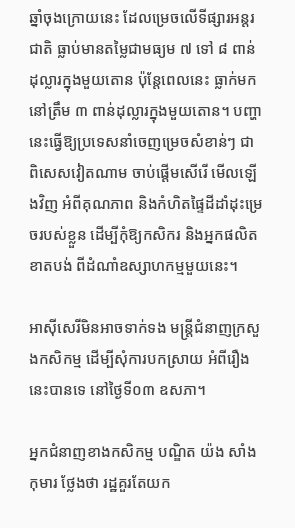ឆ្នាំចុងក្រោយនេះ ដែលម្រេចលើទីផ្សារអន្តរជាតិ ធ្លាប់មានតម្លៃជាមធ្យម ៧ ទៅ ៨ ពាន់ដុល្លារក្នុងមួយតោន ប៉ុន្តែពេលនេះ ធ្លាក់មកនៅត្រឹម ៣ ពាន់ដុល្លារក្នុងមួយតោន។ បញ្ហានេះធ្វើឱ្យប្រទេសនាំចេញម្រេចសំខាន់ៗ ជាពិសេសវៀតណាម ចាប់ផ្ដើមសើរើ មើលឡើងវិញ អំពីគុណភាព និងកំហិតផ្ទៃដីដាំដុះម្រេចរបស់ខ្លួន ដើម្បីកុំឱ្យកសិករ និងអ្នកផលិតខាតបង់ ពីដំណាំឧស្សាហកម្មមួយនេះ។

អាស៊ីសេរីមិនអាចទាក់ទង មន្ត្រីជំនាញក្រសួងកសិកម្ម ដើម្បីសុំការបកស្រាយ អំពីរឿងនេះបានទេ នៅថ្ងៃទី០៣ ឧសភា។

អ្នកជំនាញខាងកសិកម្ម បណ្ឌិត យ៉ង សាំងកុមារ ថ្លែងថា រដ្ឋគួរតែយក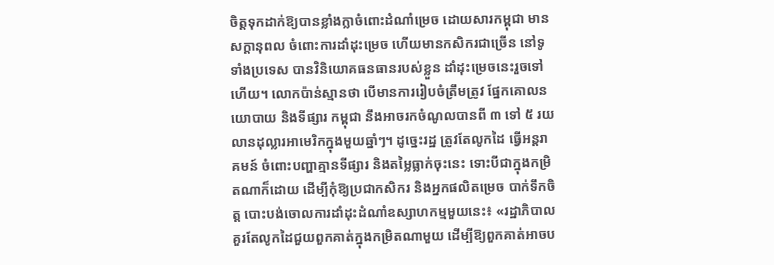ចិត្តទុកដាក់ឱ្យបានខ្លាំងក្លាចំពោះដំណាំម្រេច ដោយសារកម្ពុជា មានសក្ដានុពល ចំពោះការដាំដុះម្រេច ហើយមានកសិករជាច្រើន នៅទូទាំងប្រទេស បានវិនិយោគធនធានរបស់ខ្លួន ដាំដុះម្រេចនេះរួចទៅហើយ។ លោកប៉ាន់ស្មានថា បើមានការរៀបចំត្រឹមត្រូវ ផ្នែកគោលនយោបាយ និងទីផ្សារ កម្ពុជា នឹងអាចរកចំណូលបានពី ៣ ទៅ ៥ រយលានដុល្លារអាមេរិកក្នុងមួយឆ្នាំៗ។ ដូច្នេះរដ្ឋ ត្រូវតែលូកដៃ ធ្វើអន្តរាគមន៍ ចំពោះបញ្ហាគ្មានទីផ្សារ និងតម្លៃធ្លាក់ចុះនេះ ទោះបីជាក្នុងកម្រិតណាក៏ដោយ ដើម្បីកុំឱ្យប្រជាកសិករ និងអ្នកផលិតម្រេច បាក់ទឹកចិត្ត បោះបង់ចោលការដាំដុះដំណាំឧស្សាហកម្មមួយនេះ៖ «រដ្ឋាភិបាលគួរតែលូកដៃជួយពួកគាត់ក្នុងកម្រិតណាមួយ ដើម្បីឱ្យពួកគាត់អាចប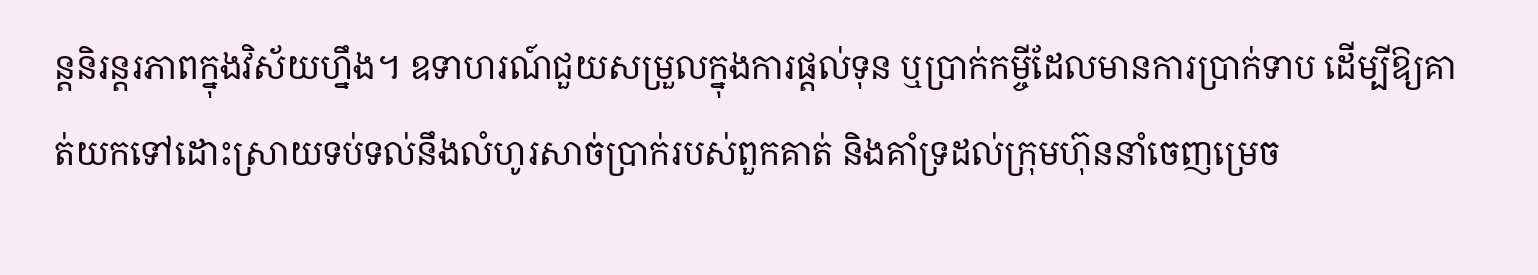ន្តនិរន្តរភាពក្នុងវិស័យហ្នឹង។ ឧទាហរណ៍ជួយសម្រួលក្នុងការផ្ដល់ទុន ឬប្រាក់កម្ចីដែលមានការប្រាក់ទាប ដើម្បីឱ្យគាត់យកទៅដោះស្រាយទប់ទល់នឹងលំហូរសាច់ប្រាក់របស់ពួកគាត់ និងគាំទ្រដល់ក្រុមហ៊ុននាំចេញម្រេច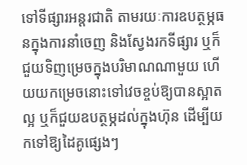ទៅទីផ្សារអន្តរជាតិ តាមរយៈការឧបត្ថម្ភធនក្នុងការនាំចេញ និងស្វែងរកទីផ្សារ ឬក៏ជួយទិញម្រេចក្នុងបរិមាណណាមួយ ហើយយកម្រេចនោះទៅវេចខ្ចប់ឱ្យបានស្អាតល្អ ឬក៏ជួយឧបត្ថម្ភដល់ក្នុងហ៊ុន ដើម្បីយកទៅឱ្យដៃគូផ្សេងៗ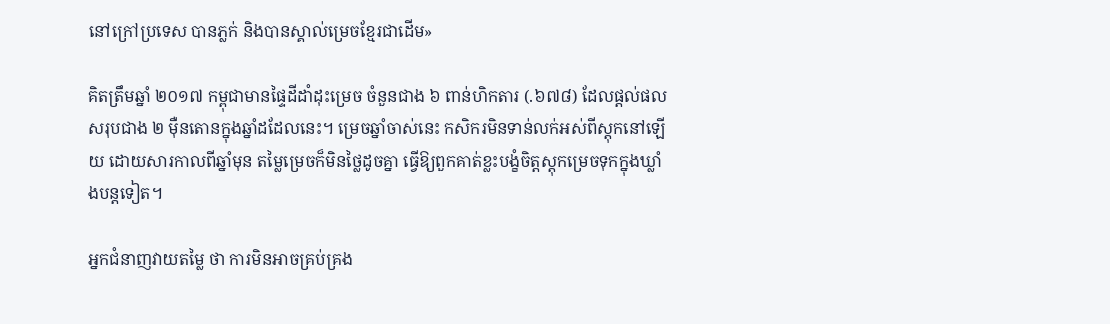នៅក្រៅប្រទេស បានភ្លក់ និងបានស្គាល់ម្រេចខ្មែរជាដើម»

គិតត្រឹមឆ្នាំ ២០១៧ កម្ពុជាមានផ្ទៃដីដាំដុះម្រេច ចំនួនជាង ៦ ពាន់ហិកតារ (.៦៧៨) ដែលផ្ដល់ផលសរុបជាង ២ ម៉ឺនតោនក្នុងឆ្នាំដដែលនេះ។ ម្រេចឆ្នាំចាស់នេះ កសិករមិនទាន់លក់អស់ពីស្តុកនៅឡើយ ដោយសារកាលពីឆ្នាំមុន តម្លៃម្រេចក៏មិនថ្លៃដូចគ្នា ធ្វើឱ្យពួកគាត់ខ្លះបង្ខំចិត្តស្តុកម្រេចទុកក្នុងឃ្លាំងបន្តទៀត។

អ្នកជំនាញវាយតម្លៃ ថា ការមិនអាចគ្រប់គ្រង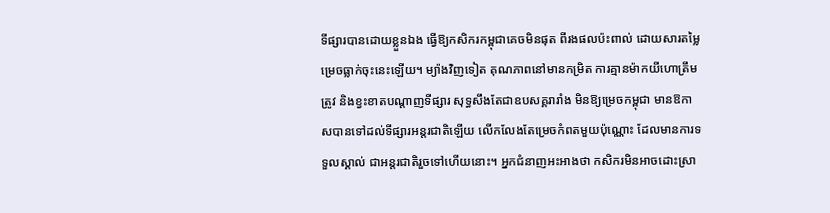ទីផ្សារបានដោយខ្លួនឯង ធ្វើឱ្យកសិករកម្ពុជាគេចមិនផុត ពីរងផលប៉ះពាល់ ដោយសារតម្លៃម្រេចធ្លាក់ចុះនេះឡើយ។ ម្យ៉ាងវិញទៀត គុណភាពនៅមានកម្រិត ការគ្មានម៉ាកយីហោត្រឹមត្រូវ និងខ្វះខាតបណ្ដាញទីផ្សារ សុទ្ធសឹងតែជាឧបសគ្គរារាំង មិនឱ្យម្រេចកម្ពុជា មានឱកាសបានទៅដល់ទីផ្សារអន្តរជាតិឡើយ លើកលែងតែម្រេចកំពតមួយប៉ុណ្ណោះ ដែលមានការទទួលស្គាល់ ជាអន្តរជាតិរួចទៅហើយនោះ។ អ្នកជំនាញអះអាងថា កសិករមិនអាចដោះស្រា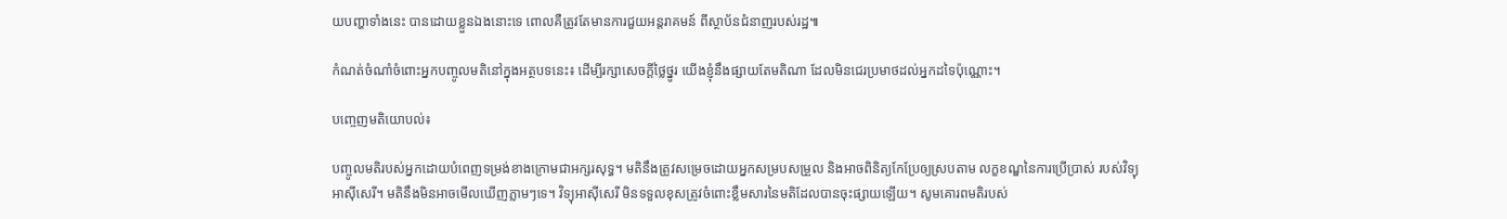យបញ្ហាទាំងនេះ បានដោយខ្លួនឯងនោះទេ ពោលគឺត្រូវតែមានការជួយអន្តរាគមន៍ ពីស្ថាប័នជំនាញរបស់រដ្ឋ៕

កំណត់ចំណាំចំពោះអ្នកបញ្ចូលមតិនៅក្នុងអត្ថបទនេះ៖ ដើម្បីរក្សាសេចក្ដីថ្លៃថ្នូរ យើងខ្ញុំនឹងផ្សាយតែមតិណា ដែលមិនជេរប្រមាថដល់អ្នកដទៃប៉ុណ្ណោះ។

បញ្ចេញមតិយោបល់៖

បញ្ចូលមតិរបស់អ្នកដោយបំពេញទម្រង់ខាងក្រោមជាអក្សរសុទ្ធ។ មតិនឹងត្រូវសម្រេចដោយអ្នកសម្របសម្រួល និងអាចពិនិត្យកែប្រែឲ្យស្របតាម លក្ខខណ្ឌនៃការប្រើប្រាស់ របស់វិទ្យុអាស៊ីសេរី។ មតិនឹងមិនអាចមើលឃើញភ្លាមៗទេ។ វិទ្យុអាស៊ីសេរី មិនទទួលខុសត្រូវចំពោះខ្លឹមសារនៃមតិដែលបានចុះផ្សាយឡើយ។ សូមគោរពមតិរបស់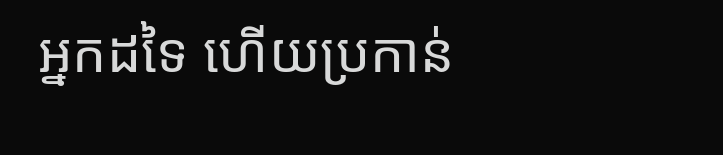អ្នកដទៃ ហើយប្រកាន់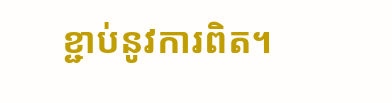ខ្ជាប់នូវការពិត។